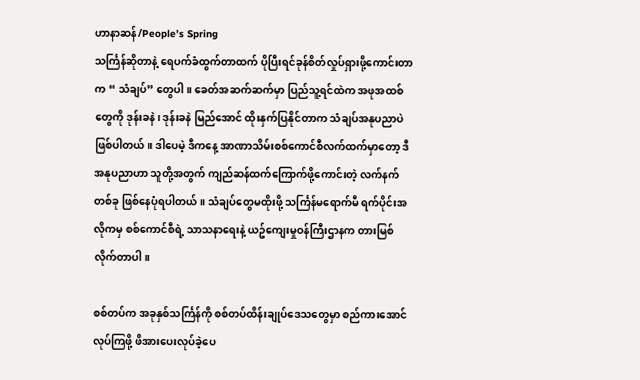ဟာနာဆန်/People’s Spring
သင်္ကြန်ဆိုတာနဲ့ ရေပက်ခံထွက်တာထက် ပိုပြီးရင်ခုန်စိတ်လှုပ်ရှားဖို့ကောင်းတာက “ သံချပ်” တွေပါ။ ခေတ်အဆက်ဆက်မှာ ပြည်သူ့ရင်ထဲက အဖုအထစ်တွေကို ဒုန်းခနဲ၊ ဒုန်းခနဲ မြည်အောင် ထိုးနှက်ပြနိုင်တာက သံချပ်အနုပညာပဲ ဖြစ်ပါတယ်။ ဒါပေမဲ့ ဒီကနေ့ အာဏာသိမ်းစစ်ကောင်စီလက်ထက်မှာတော့ ဒီအနုပညာဟာ သူတို့အတွက် ကျည်ဆန်ထက်ကြောက်ဖို့ကောင်းတဲ့ လက်နက်တစ်ခု ဖြစ်နေပုံရပါတယ်။ သံချပ်တွေမထိုးဖို့ သင်္ကြန်မရောက်မီ ရက်ပိုင်းအလိုကမှ စစ်ကောင်စီရဲ့ သာသနာရေးနဲ့ ယဥ်ကျေးမှုဝန်ကြီးဌာနက တားမြစ်လိုက်တာပါ။

စစ်တပ်က အခုနှစ်သင်္ကြန်ကို စစ်တပ်ထိန်းချုပ်ဒေသတွေမှာ စည်ကားအောင်လုပ်ကြဖို့ ဖိအားပေးလုပ်ခဲ့ပေ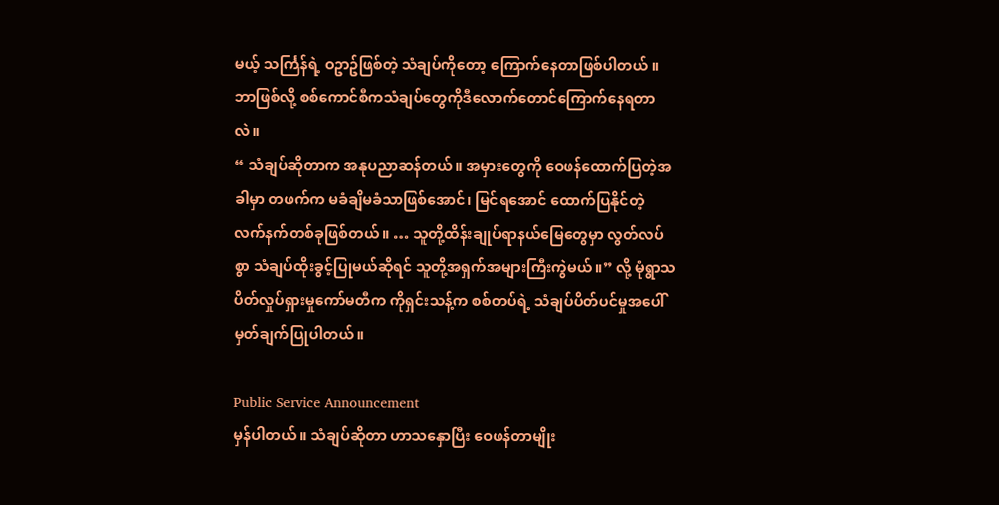မယ့် သင်္ကြန်ရဲ့ ဝဥာဥ်ဖြစ်တဲ့ သံချပ်ကိုတော့ ကြောက်နေတာဖြစ်ပါတယ် ။ဘာဖြစ်လို့ စစ်ကောင်စီကသံချပ်တွေကိုဒီလောက်တောင်ကြောက်နေရတာလဲ။
“ သံချပ်ဆိုတာက အနုပညာဆန်တယ်။ အမှားတွေကို ဝေဖန်ထောက်ပြတဲ့အခါမှာ တဖက်က မခံချိမခံသာဖြစ်အောင်၊ မြင်ရအောင် ထောက်ပြနိုင်တဲ့ လက်နက်တစ်ခုဖြစ်တယ်။ … သူတို့ထိန်းချုပ်ရာနယ်မြေတွေမှာ လွတ်လပ်စွာ သံချပ်ထိုးခွင့်ပြုမယ်ဆိုရင် သူတို့အရှက်အများကြီးကွဲမယ်။” လို့ မုံရွာသပိတ်လှုပ်ရှားမှုကော်မတီက ကိုရှင်းသန့်က စစ်တပ်ရဲ့ သံချပ်ပိတ်ပင်မှုအပေါ် မှတ်ချက်ပြုပါတယ်။

Public Service Announcement
မှန်ပါတယ်။ သံချပ်ဆိုတာ ဟာသနှောပြီး ဝေဖန်တာမျိုး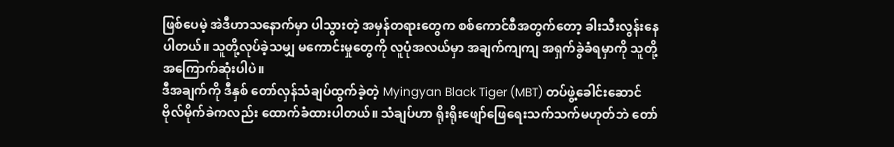ဖြစ်ပေမဲ့ အဲဒီဟာသနောက်မှာ ပါသွားတဲ့ အမှန်တရားတွေက စစ်ကောင်စီအတွက်တော့ ခါးသီးလွန်းနေပါတယ်။ သူတို့လုပ်ခဲ့သမျှ မကောင်းမှုတွေကို လူပုံအလယ်မှာ အချက်ကျကျ အရှက်ခွဲခံရမှာကို သူတို့ အကြောက်ဆုံးပါပဲ။
ဒီအချက်ကို ဒီနှစ် တော်လှန်သံချပ်ထွက်ခဲ့တဲ့ Myingyan Black Tiger (MBT) တပ်ဖွဲ့ခေါင်းဆောင် ဗိုလ်မိုက်ခဲကလည်း ထောက်ခံထားပါတယ်။ သံချပ်ဟာ ရိုးရိုးဖျော်ဖြေရေးသက်သက်မဟုတ်ဘဲ တော်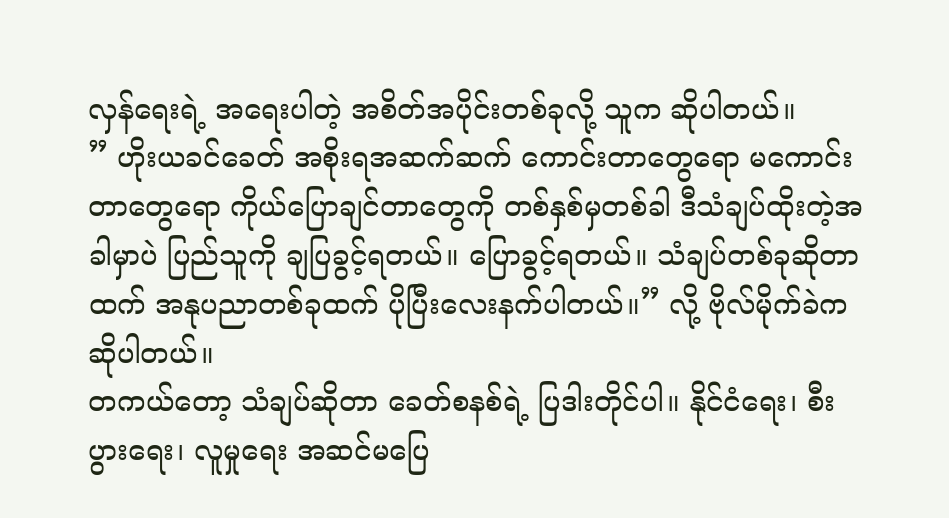လှန်ရေးရဲ့ အရေးပါတဲ့ အစိတ်အပိုင်းတစ်ခုလို့ သူက ဆိုပါတယ်။
” ဟိုးယခင်ခေတ် အစိုးရအဆက်ဆက် ကောင်းတာတွေရော မကောင်းတာတွေရော ကိုယ်ပြောချင်တာတွေကို တစ်နှစ်မှတစ်ခါ ဒီသံချပ်ထိုးတဲ့အခါမှာပဲ ပြည်သူကို ချပြခွင့်ရတယ်။ ပြောခွင့်ရတယ်။ သံချပ်တစ်ခုဆိုတာထက် အနုပညာတစ်ခုထက် ပိုပြီးလေးနက်ပါတယ်။” လို့ ဗိုလ်မိုက်ခဲက ဆိုပါတယ်။
တကယ်တော့ သံချပ်ဆိုတာ ခေတ်စနစ်ရဲ့ ပြဒါးတိုင်ပါ။ နိုင်ငံရေး၊ စီးပွားရေး၊ လူမှုရေး အဆင်မပြေ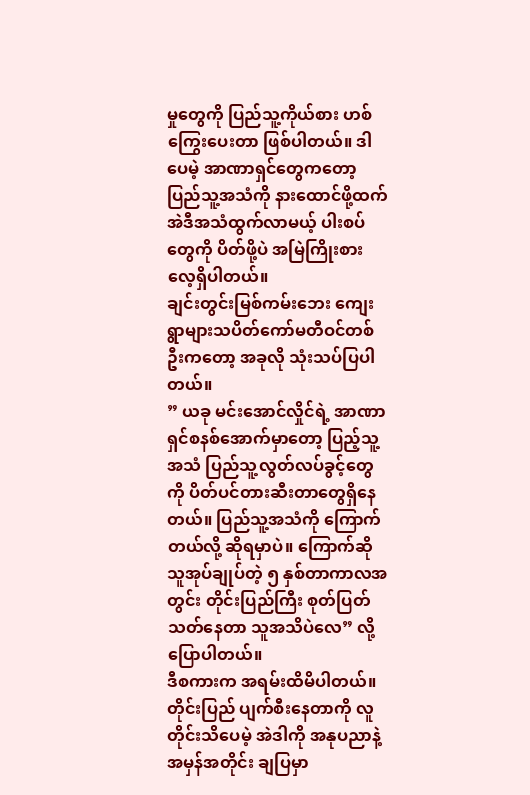မှုတွေကို ပြည်သူ့ကိုယ်စား ဟစ်ကြွေးပေးတာ ဖြစ်ပါတယ်။ ဒါပေမဲ့ အာဏာရှင်တွေကတော့ ပြည်သူ့အသံကို နားထောင်ဖို့ထက် အဲဒီအသံထွက်လာမယ့် ပါးစပ်တွေကို ပိတ်ဖို့ပဲ အမြဲကြိုးစားလေ့ရှိပါတယ်။
ချင်းတွင်းမြစ်ကမ်းဘေး ကျေးရွာများသပိတ်ကော်မတီဝင်တစ်ဦးကတော့ အခုလို သုံးသပ်ပြပါတယ်။
” ယခု မင်းအောင်လှိုင်ရဲ့ အာဏာရှင်စနစ်အောက်မှာတော့ ပြည့်သူ့အသံ ပြည်သူ့လွတ်လပ်ခွင့်တွေကို ပိတ်ပင်တားဆီးတာတွေရှိနေတယ်။ ပြည်သူ့အသံကို ကြောက်တယ်လို့ ဆိုရမှာပဲ။ ကြောက်ဆို သူအုပ်ချုပ်တဲ့ ၅ နှစ်တာကာလအတွင်း တိုင်းပြည်ကြီး စုတ်ပြတ်သတ်နေတာ သူအသိပဲလေ” လို့ ပြောပါတယ်။
ဒီစကားက အရမ်းထိမိပါတယ်။ တိုင်းပြည် ပျက်စီးနေတာကို လူတိုင်းသိပေမဲ့ အဲဒါကို အနုပညာနဲ့ အမှန်အတိုင်း ချပြမှာ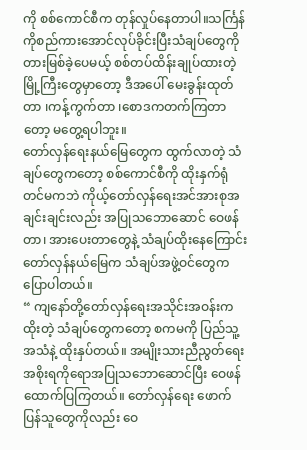ကို စစ်ကောင်စီက တုန်လှုပ်နေတာပါ။သင်္ကြန် ကိုစည်ကားအောင်လုပ်ခိုင်းပြီးသံချပ်တွေကို တားမြစ်ခဲ့ပေမယ့် စစ်တပ်ထိန်းချုပ်ထားတဲ့မြို့ကြီးတွေမှာတော့ ဒီအပေါ် မေးခွန်းထုတ်တာ ၊ကန့်ကွက်တာ ၊စောဒကတက်ကြတာတော့ မတွေ့ရပါဘူး။
တော်လှန်ရေးနယ်မြေတွေက ထွက်လာတဲ့ သံချပ်တွေကတော့ စစ်ကောင်စီကို ထိုးနှက်ရုံတင်မကဘဲ ကိုယ့်တော်လှန်ရေးအင်အားစုအချင်းချင်းလည်း အပြုသဘောဆောင် ဝေဖန်တာ၊ အားပေးတာတွေနဲ့ သံချပ်ထိုးနေကြောင်း တော်လှန်နယ်မြေက သံချပ်အဖွဲ့ဝင်တွေက ပြောပါတယ်။
“ ကျနော်တို့တော်လှန်ရေးအသိုင်းအဝန်းကထိုးတဲ့ သံချပ်တွေကတော့ စကမကို ပြည်သူ့အသံနဲ့ ထိုးနှပ်တယ်။ အမျိုးသားညီညွတ်ရေးအစိုးရကိုရောအပြုသဘောဆောင်ပြီး ဝေဖန် ထောက်ပြကြတယ်။ တော်လှန်ရေး ဖောက်ပြန်သူတွေကိုလည်း ဝေ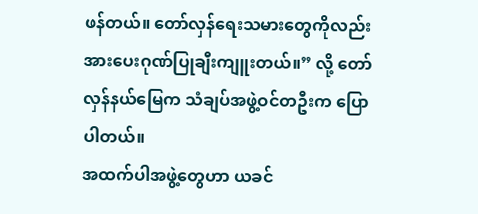ဖန်တယ်။ တော်လှန်ရေးသမားတွေကိုလည်း အားပေးဂုဏ်ပြုချီးကျူးတယ်။” လို့ တော်လှန်နယ်မြေက သံချပ်အဖွဲ့ဝင်တဦးက ပြောပါတယ်။
အထက်ပါအဖွဲ့တွေဟာ ယခင်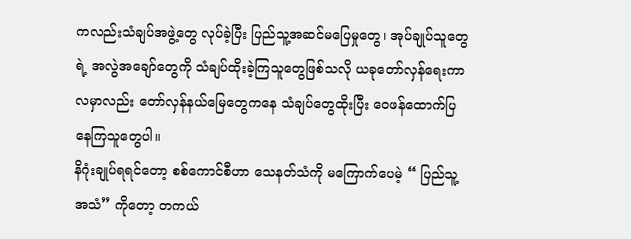ကလည်းသံချပ်အဖွဲ့တွေ လုပ်ခဲ့ပြီး ပြည်သူ့အဆင်မပြေမှုတွေ၊ အုပ်ချုပ်သူတွေရဲ့ အလွဲအချော်တွေကို သံချပ်ထိုးခဲ့ကြသူတွေဖြစ်သလို ယခုတော်လှန်ရေးကာလမှာလည်း တော်လှန်နယ်မြေတွေကနေ သံချပ်တွေထိုးပြီး ဝေဖန်ထောက်ပြနေကြသူတွေပါ။
နိဂုံးချုပ်ရရင်တော့ စစ်ကောင်စီဟာ သေနတ်သံကို မကြောက်ပေမဲ့ “ ပြည်သူ့အသံ” ကိုတော့ တကယ်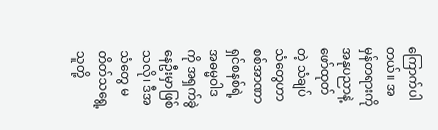ကြောက်ပါတယ်။ အမှန်တရားကို အနုပညာနဲ့ ဖော်ထုတ်တဲ့ သံချပ်သံတွေဟာ စစ်အာဏာရှင်စနစ်ရဲ့ အဓမ္မဝါဒကို အရှက်ခွဲနေဦးမှာဖြစ်သလို၊ ဒီအသံတွေ မတိတ်သရွေ့ သူတို့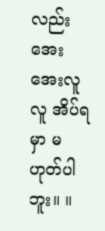လည်း အေးအေးလူလူ အိပ်ရမှာ မဟုတ်ပါဘူး။ ။